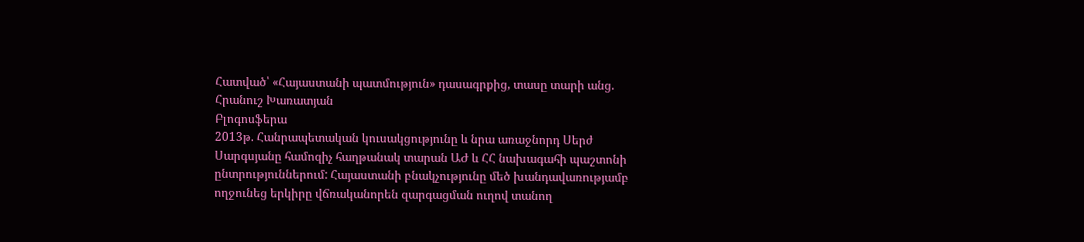Հատված՝ «Հայաստանի պատմություն» դասագրքից, տասը տարի անց. Հրանուշ Խառատյան
Բլոգոսֆերա
2013թ. Հանրապետական կուսակցությունը և նրա առաջնորդ Սերժ Սարգսյանը համոզիչ հաղթանակ տարան ԱԺ և ՀՀ նախագահի պաշտոնի ընտրություններում: Հայաստանի բնակչությունը մեծ խանդավառությամբ ողջունեց երկիրը վճռականորեն զարգացման ուղով տանող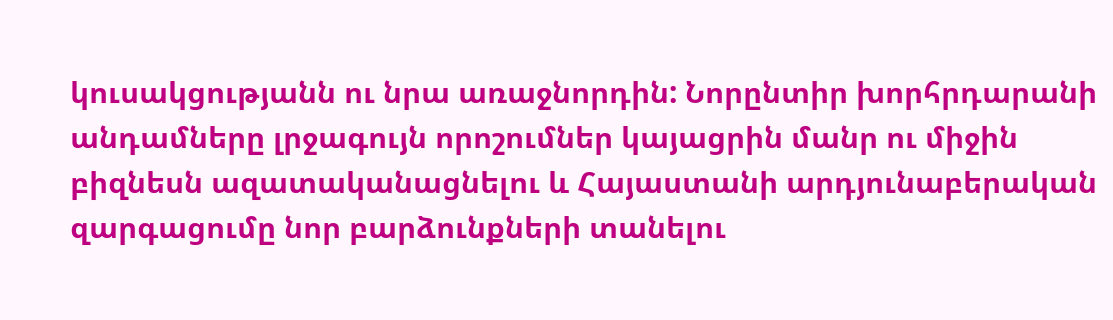կուսակցությանն ու նրա առաջնորդին: Նորընտիր խորհրդարանի անդամները լրջագույն որոշումներ կայացրին մանր ու միջին բիզնեսն ազատականացնելու և Հայաստանի արդյունաբերական զարգացումը նոր բարձունքների տանելու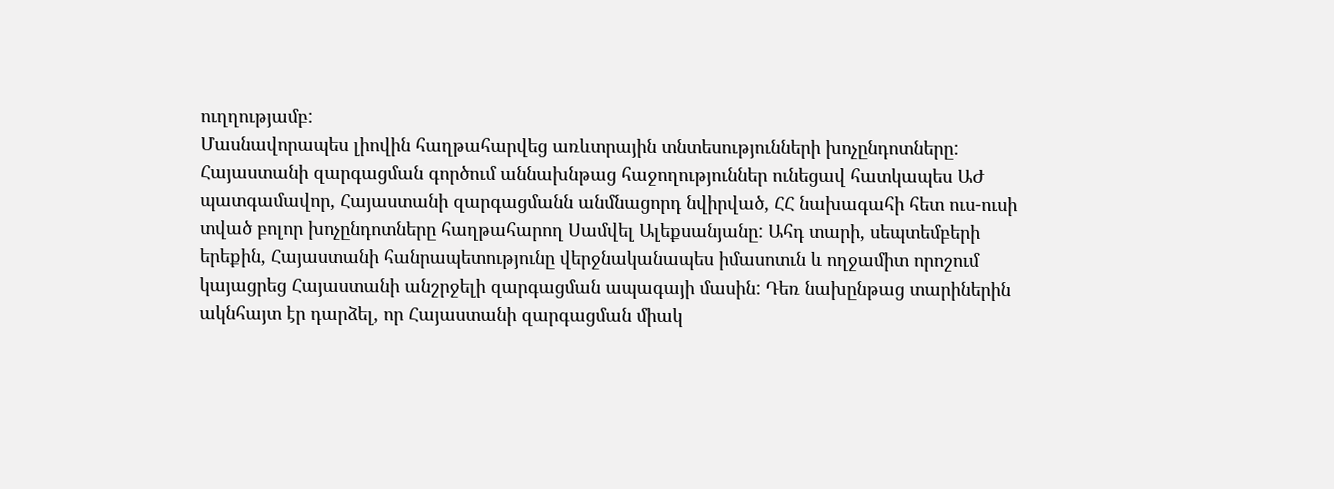ուղղությամբ:
Մասնավորապես լիովին հաղթահարվեց առևտրային տնտեսությունների խոչընդոտները: Հայաստանի զարգացման գործում աննախնթաց հաջողություններ ունեցավ հատկապես ԱԺ պատգամավոր, Հայաստանի զարգացմանն անմնացորդ նվիրված, ՀՀ նախագահի հետ ուս-ուսի տված բոլոր խոչընդոտները հաղթահարող Սամվել Ալեքսանյանը: Ահդ տարի, սեպտեմբերի երեքին, Հայաստանի հանրապետությունը վերջնականապես իմասոտւն և ողջամիտ որոշում կայացրեց Հայաստանի անշրջելի զարգացման ապագայի մասին: Դեռ նախընթաց տարիներին ակնհայտ էր դարձել, որ Հայաստանի զարգացման միակ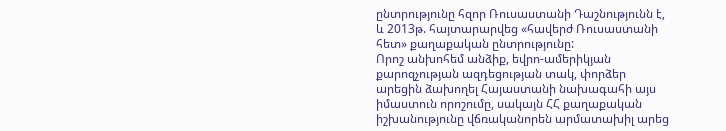ընտրությունը հզոր Ռուսաստանի Դաշնությունն է, և 2013թ. հայտարարվեց «հավերժ Ռուսաստանի հետ» քաղաքական ընտրությունը:
Որոշ անխոհեմ անձիք, եվրո-ամերիկյան քարոզչության ազդեցության տակ, փորձեր արեցին ձախողել Հայաստանի նախագահի այս իմաստուն որոշումը, սակայն ՀՀ քաղաքական իշխանությունը վճռականորեն արմատախիլ արեց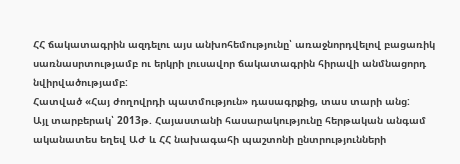ՀՀ ճակատագրին ազդելու այս անխոհեմությունը՝ առաջնորդվելով բացառիկ սառնասրտությամբ ու երկրի լուսավոր ճակատագրին հիրավի անմնացորդ նվիրվածությամբ:
Հատված «Հայ ժողովրդի պատմություն» դասագրքից, տաս տարի անց:
Այլ տարբերակ՝ 2013թ. Հայաստանի հասարակությունը հերթական անգամ ականատես եղեվ ԱԺ և ՀՀ նախագահի պաշտոնի ընտրությունների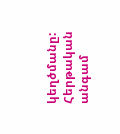կեղծմանը: Հերթական անգամ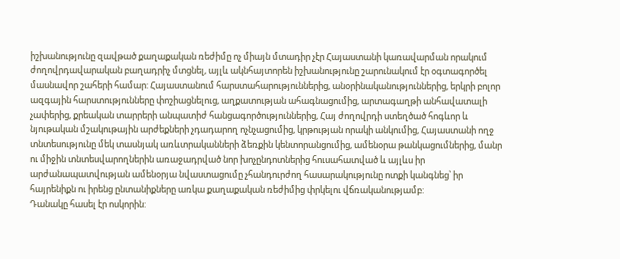իշխանությունը զավթած քաղաքական ռեժիմը ոչ միայն մտադիր չէր Հայաստանի կառավարման որակում ժողովրդավարական բաղադրիչ մտցնել, այլև ակնհայտորեն իշխանությունը շարունակում էր օգտագործել մասնավոր շահերի համար: Հայաստանում հարստահարություններից, անօրինականություններից, երկրի բոլոր ազգային հարստությունները փոշիացնելուց, աղքատության ահագնացումից, արտագաղթի անհավատալի չափերից, քրեական տարրերի անպատիժ հանցագործություններից, Հայ ժողովրդի ստեղծած հոգևոր և նյութական մշակութային արժեքների չդադարող ոչնչացումից, կրթության որակի անկումից, Հայաստանի ողջ տնտեսությունը մեկ տասնյակ առևտրականների ձեռքին կենտորանցումից, ամենօրա թանկացումներից, մանր ու միջին տնտեսվարողներին առաջադրված նոր խոչընդոտներից հուսահատված և այլևս իր արժանապատվության ամենօրյա նվաստացումը չհանդուրժող հասարակությունը ոտքի կանգնեց՝ իր հայրենիքն ու իրենց ընտանիքները առկա քաղաքական ռեժիմից փրկելու վճռականությամբ:
Դանակը հասել էր ոսկորին: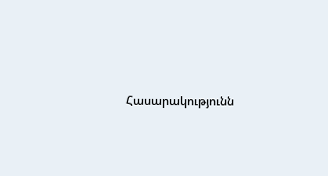Հասարակությունն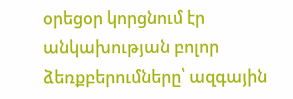օրեցօր կորցնում էր անկախության բոլոր ձեռքբերումները՝ ազգային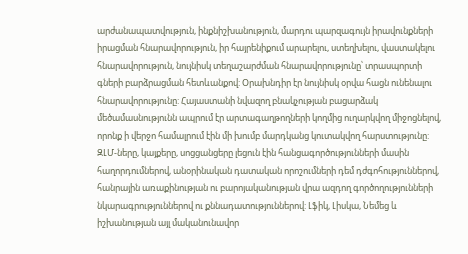արժանապատվություն, ինքնիշխանություն, մարդու պարզագույն իրավունքների իրացման հնարավորություն, իր հայրենիքում արարելու, ստեղխելու, վաստակելու հնարավորություն, նույնիսկ տեղաշարժման հնարավորությունը՝ տրասպորտի գների բարձրացման հետևանքով: Օրախնդիր էր նույնիսկ օրվա հացն ունենալու հնարավորությունը: Հայաստանի նվազող բնակչության բացարձակ մեծամասնությունն ապրում էր արտագաղթողների կողմից ուղարկվող միջոցնելով, որոնք ի վերջո համալրում էին մի խումբ մարդկանց կուտակվող հարստությունը: ԶԼՄ-ները, կայքերը, սոցցանցերը լեցուն էին հանցագործությունների մասին հաղորդումներով, անօրինական դատական որոշումների դեմ դժգոհություններով, հանրային առաքինության ու բարոյականության վրա ազդող գործողությունների նկարագրություններով ու քննադատություններով: Լֆիկ, Լիսկա, Նեմեց և իշխանության այլ մականունավոր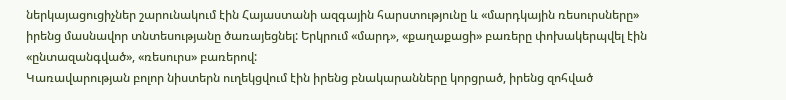ներկայացուցիչներ շարունակում էին Հայաստանի ազգային հարստությունը և «մարդկային ռեսուրսները» իրենց մասնավոր տնտեսությանը ծառայեցնել: Երկրում «մարդ», «քաղաքացի» բառերը փոխակերպվել էին «ընտազանգված», «ռեսուրս» բառերով:
Կառավարության բոլոր նիստերն ուղեկցվում էին իրենց բնակարանները կորցրած, իրենց զոհված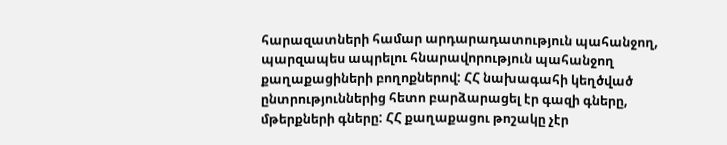հարազատների համար արդարադատություն պահանջող, պարզապես ապրելու հնարավորություն պահանջող քաղաքացիների բողոքներով: ՀՀ նախագահի կեղծված ընտրություններից հետո բարձարացել էր գազի գները, մթերքների գները: ՀՀ քաղաքացու թոշակը չէր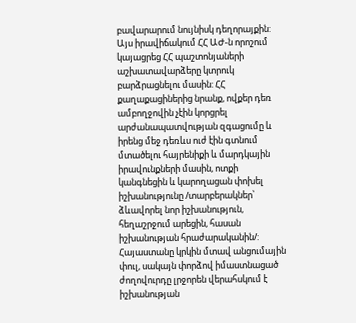բավարարում նույնիսկ դեղորայքին: Այս իրավիճակում ՀՀ ԱԺ-ն որոշում կայացրեց ՀՀ պաշտոնյաների աշխատավարձերը կտրուկ բարձրացնելու մասին: ՀՀ քաղաքացիներից նրանք, ովքեր դեռ ամբողջովին չէին կորցրել արժանապատվության զգացումը և իրենց մեջ դեռևս ուժ էին գտնում մտածելու հայրենիքի և մարդկային իրավունքների մասին, ոտքի կանգնեցին և կարողացան փոխել իշխանությունը /տարբերակներ՝ ձևավորել նոր իշխանություն, հեղաշրջում արեցին, հասան իշխանության հրաժարականին/: Հայաստանը կրկին մտավ անցումային փուլ, սակայն փորձով իմաստնացած ժողովուրդը լրջորեն վերահսկում է իշխանության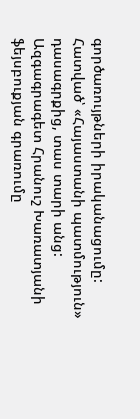գործառույթների իրականացումը:
Հատված՝ «Հայաստանի պատմություն» դասագրքից, տաս տարի անց:
Ազգագրագետ Հրանուշ Խառատյանի ֆեյսբուքյան գրառումը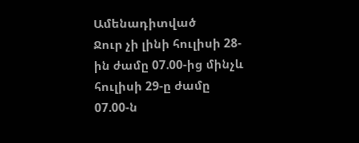Ամենադիտված
Ջուր չի լինի հուլիսի 28-ին ժամը 07.00-ից մինչև հուլիսի 29-ը ժամը 07.00-ն